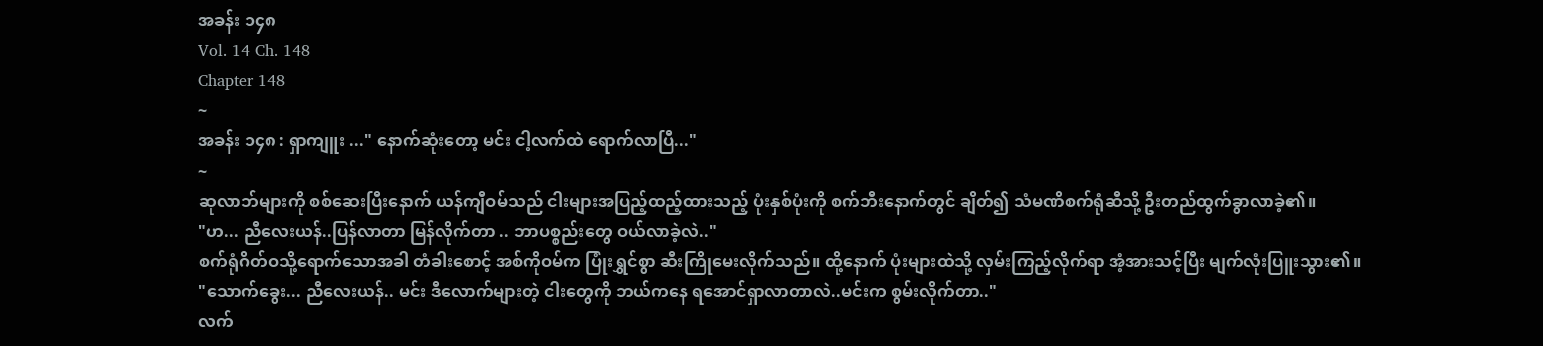အခန်း ၁၄၈
Vol. 14 Ch. 148
Chapter 148
~
အခန်း ၁၄၈ : ရှာကျူး ..." နောက်ဆုံးတော့ မင်း ငါ့လက်ထဲ ရောက်လာပြီ..."
~
ဆုလာဘ်များကို စစ်ဆေးပြီးနောက် ယန်ကျီဝမ်သည် ငါးများအပြည့်ထည့်ထားသည့် ပုံးနှစ်ပုံးကို စက်ဘီးနောက်တွင် ချိတ်၍ သံမဏိစက်ရုံဆီသို့ ဦးတည်ထွက်ခွာလာခဲ့၏။
"ဟ... ညီလေးယန်..ပြန်လာတာ မြန်လိုက်တာ .. ဘာပစ္စည်းတွေ ဝယ်လာခဲ့လဲ.."
စက်ရုံဂိတ်ဝသို့ရောက်သောအခါ တံခါးစောင့် အစ်ကိုဝမ်က ပြုံးရွှင်စွာ ဆီးကြိုမေးလိုက်သည်။ ထို့နောက် ပုံးများထဲသို့ လှမ်းကြည့်လိုက်ရာ အံ့အားသင့်ပြီး မျက်လုံးပြူးသွား၏။
"သောက်ခွေး... ညီလေးယန်.. မင်း ဒီလောက်များတဲ့ ငါးတွေကို ဘယ်ကနေ ရအောင်ရှာလာတာလဲ..မင်းက စွမ်းလိုက်တာ.."
လက်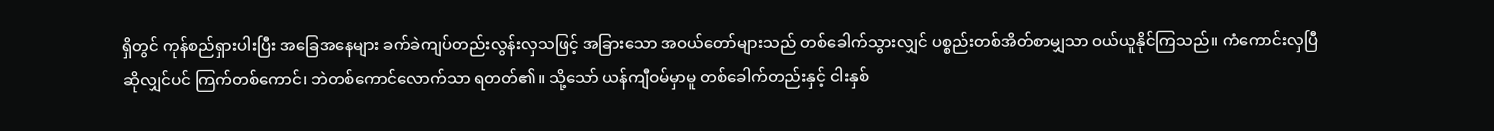ရှိတွင် ကုန်စည်ရှားပါးပြီး အခြေအနေများ ခက်ခဲကျပ်တည်းလွန်းလှသဖြင့် အခြားသော အဝယ်တော်များသည် တစ်ခေါက်သွားလျှင် ပစ္စည်းတစ်အိတ်စာမျှသာ ဝယ်ယူနိုင်ကြသည်။ ကံကောင်းလှပြီဆိုလျှင်ပင် ကြက်တစ်ကောင်၊ ဘဲတစ်ကောင်လောက်သာ ရတတ်၏။ သို့သော် ယန်ကျီဝမ်မှာမူ တစ်ခေါက်တည်းနှင့် ငါးနှစ်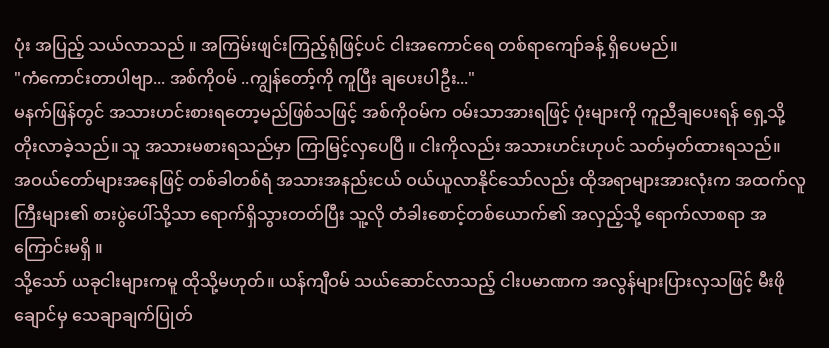ပုံး အပြည့် သယ်လာသည် ။ အကြမ်းဖျင်းကြည့်ရုံဖြင့်ပင် ငါးအကောင်ရေ တစ်ရာကျော်ခန့် ရှိပေမည်။
"ကံကောင်းတာပါဗျာ... အစ်ကိုဝမ် ..ကျွန်တော့်ကို ကူပြီး ချပေးပါဦး..."
မနက်ဖြန်တွင် အသားဟင်းစားရတော့မည်ဖြစ်သဖြင့် အစ်ကိုဝမ်က ဝမ်းသာအားရဖြင့် ပုံးများကို ကူညီချပေးရန် ရှေ့သို့တိုးလာခဲ့သည်။ သူ အသားမစားရသည်မှာ ကြာမြင့်လှပေပြီ ။ ငါးကိုလည်း အသားဟင်းဟုပင် သတ်မှတ်ထားရသည်။
အဝယ်တော်များအနေဖြင့် တစ်ခါတစ်ရံ အသားအနည်းငယ် ဝယ်ယူလာနိုင်သော်လည်း ထိုအရာများအားလုံးက အထက်လူကြီးများ၏ စားပွဲပေါ်သို့သာ ရောက်ရှိသွားတတ်ပြီး သူ့လို တံခါးစောင့်တစ်ယောက်၏ အလှည့်သို့ ရောက်လာစရာ အကြောင်းမရှိ ။
သို့သော် ယခုငါးများကမူ ထိုသို့မဟုတ်။ ယန်ကျီဝမ် သယ်ဆောင်လာသည့် ငါးပမာဏက အလွန်များပြားလှသဖြင့် မီးဖိုချောင်မှ သေချာချက်ပြုတ်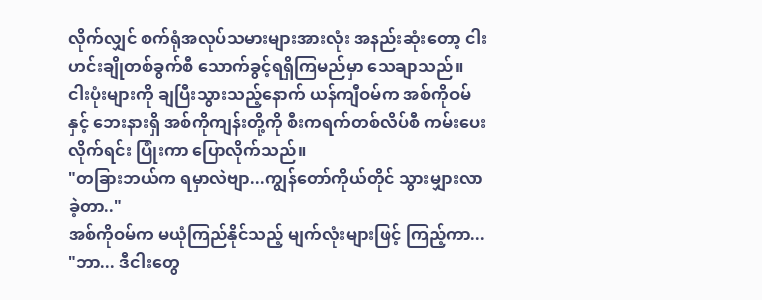လိုက်လျှင် စက်ရုံအလုပ်သမားများအားလုံး အနည်းဆုံးတော့ ငါးဟင်းချိုတစ်ခွက်စီ သောက်ခွင့်ရရှိကြမည်မှာ သေချာသည်။
ငါးပုံးများကို ချပြီးသွားသည့်နောက် ယန်ကျီဝမ်က အစ်ကိုဝမ်နှင့် ဘေးနားရှိ အစ်ကိုကျန်းတို့ကို စီးကရက်တစ်လိပ်စီ ကမ်းပေးလိုက်ရင်း ပြုံးကာ ပြောလိုက်သည်။
"တခြားဘယ်က ရမှာလဲဗျာ...ကျွန်တော်ကိုယ်တိုင် သွားမျှားလာခဲ့တာ.."
အစ်ကိုဝမ်က မယုံကြည်နိုင်သည့် မျက်လုံးများဖြင့် ကြည့်ကာ...
"ဘာ... ဒီငါးတွေ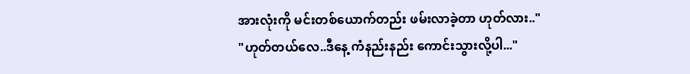အားလုံးကို မင်းတစ်ယောက်တည်း ဖမ်းလာခဲ့တာ ဟုတ်လား.."
"ဟုတ်တယ်လေ..ဒီနေ့ ကံနည်းနည်း ကောင်းသွားလို့ပါ..."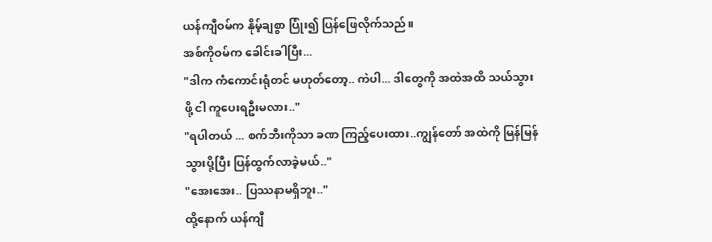ယန်ကျီဝမ်က နိုမ့်ချစွာ ပြုံး၍ ပြန်ဖြေလိုက်သည်။
အစ်ကိုဝမ်က ခေါင်းခါပြီး...
"ဒါက ကံကောင်းရုံတင် မဟုတ်တော့.. ကဲပါ... ဒါတွေကို အထဲအထိ သယ်သွားဖို့ ငါ ကူပေးရဦးမလား.."
"ရပါတယ် ... စက်ဘီးကိုသာ ခဏ ကြည့်ပေးထား..ကျွန်တော် အထဲကို မြန်မြန်သွားပို့ပြီး ပြန်ထွက်လာခဲ့မယ်.."
"အေးအေး.. ပြဿနာမရှိဘူး.."
ထို့နောက် ယန်ကျီ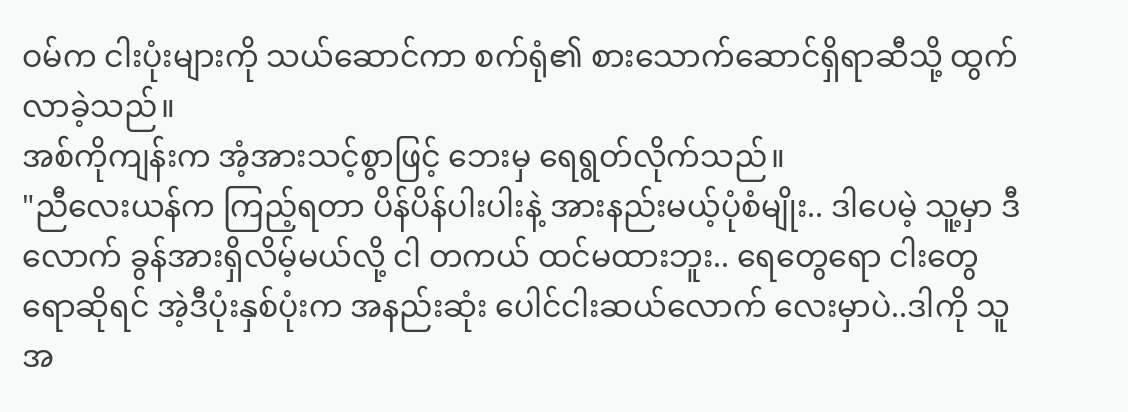ဝမ်က ငါးပုံးများကို သယ်ဆောင်ကာ စက်ရုံ၏ စားသောက်ဆောင်ရှိရာဆီသို့ ထွက်လာခဲ့သည်။
အစ်ကိုကျန်းက အံ့အားသင့်စွာဖြင့် ဘေးမှ ရေရွတ်လိုက်သည်။
"ညီလေးယန်က ကြည့်ရတာ ပိန်ပိန်ပါးပါးနဲ့ အားနည်းမယ့်ပုံစံမျိုး.. ဒါပေမဲ့ သူ့မှာ ဒီလောက် ခွန်အားရှိလိမ့်မယ်လို့ ငါ တကယ် ထင်မထားဘူး.. ရေတွေရော ငါးတွေရောဆိုရင် အဲ့ဒီပုံးနှစ်ပုံးက အနည်းဆုံး ပေါင်ငါးဆယ်လောက် လေးမှာပဲ..ဒါကို သူ အ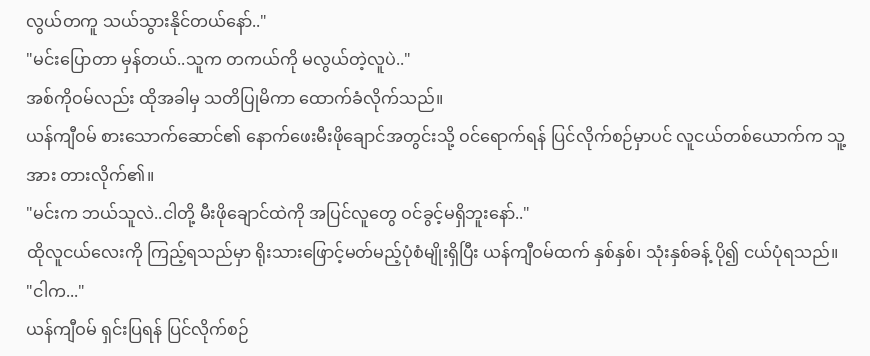လွယ်တကူ သယ်သွားနိုင်တယ်နော်.."
"မင်းပြောတာ မှန်တယ်..သူက တကယ်ကို မလွယ်တဲ့လူပဲ.."
အစ်ကိုဝမ်လည်း ထိုအခါမှ သတိပြုမိကာ ထောက်ခံလိုက်သည်။
ယန်ကျီဝမ် စားသောက်ဆောင်၏ နောက်ဖေးမီးဖိုချောင်အတွင်းသို့ ဝင်ရောက်ရန် ပြင်လိုက်စဉ်မှာပင် လူငယ်တစ်ယောက်က သူ့အား တားလိုက်၏။
"မင်းက ဘယ်သူလဲ..ငါတို့ မီးဖိုချောင်ထဲကို အပြင်လူတွေ ဝင်ခွင့်မရှိဘူးနော်.."
ထိုလူငယ်လေးကို ကြည့်ရသည်မှာ ရိုးသားဖြောင့်မတ်မည့်ပုံစံမျိုးရှိပြီး ယန်ကျီဝမ်ထက် နှစ်နှစ်၊ သုံးနှစ်ခန့် ပို၍ ငယ်ပုံရသည်။
"ငါက..."
ယန်ကျီဝမ် ရှင်းပြရန် ပြင်လိုက်စဉ်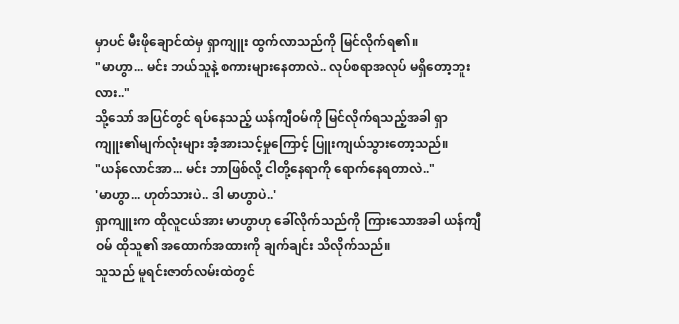မှာပင် မီးဖိုချောင်ထဲမှ ရှာကျူး ထွက်လာသည်ကို မြင်လိုက်ရ၏။
"မာဟွာ... မင်း ဘယ်သူနဲ့ စကားများနေတာလဲ.. လုပ်စရာအလုပ် မရှိတော့ဘူးလား.."
သို့သော် အပြင်တွင် ရပ်နေသည့် ယန်ကျီဝမ်ကို မြင်လိုက်ရသည့်အခါ ရှာကျူး၏မျက်လုံးများ အံ့အားသင့်မှုကြောင့် ပြူးကျယ်သွားတော့သည်။
"ယန်လောင်အာ... မင်း ဘာဖြစ်လို့ ငါတို့နေရာကို ရောက်နေရတာလဲ.."
'မာဟွာ... ဟုတ်သားပဲ.. ဒါ မာဟွာပဲ..'
ရှာကျူးက ထိုလူငယ်အား မာဟွာဟု ခေါ်လိုက်သည်ကို ကြားသောအခါ ယန်ကျီဝမ် ထိုသူ၏ အထောက်အထားကို ချက်ချင်း သိလိုက်သည်။
သူသည် မူရင်းဇာတ်လမ်းထဲတွင်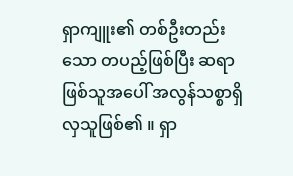ရှာကျူး၏ တစ်ဦးတည်းသော တပည့်ဖြစ်ပြီး ဆရာဖြစ်သူအပေါ် အလွန်သစ္စာရှိလှသူဖြစ်၏ ။ ရှာ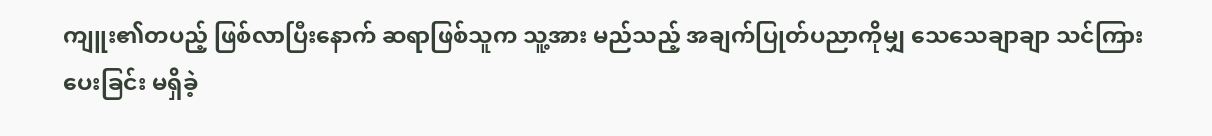ကျူး၏တပည့် ဖြစ်လာပြီးနောက် ဆရာဖြစ်သူက သူ့အား မည်သည့် အချက်ပြုတ်ပညာကိုမျှ သေသေချာချာ သင်ကြားပေးခြင်း မရှိခဲ့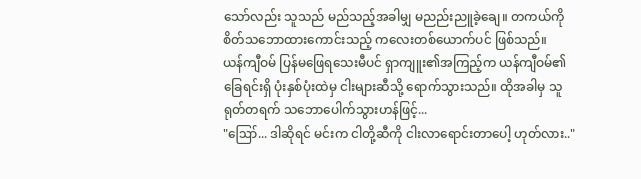သော်လည်း သူသည် မည်သည့်အခါမျှ မညည်းညူခဲ့ချေ။ တကယ်ကို စိတ်သဘောထားကောင်းသည့် ကလေးတစ်ယောက်ပင် ဖြစ်သည်။
ယန်ကျီဝမ် ပြန်မဖြေရသေးမီပင် ရှာကျူး၏အကြည့်က ယန်ကျီဝမ်၏ ခြေရင်းရှိ ပုံးနှစ်ပုံးထဲမှ ငါးများဆီသို့ ရောက်သွားသည်။ ထိုအခါမှ သူ ရုတ်တရက် သဘောပေါက်သွားဟန်ဖြင့်...
"ဪ... ဒါဆိုရင် မင်းက ငါတို့ဆီကို ငါးလာရောင်းတာပေါ့ ဟုတ်လား.."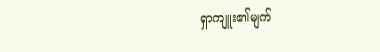ရှာကျူး၏မျက်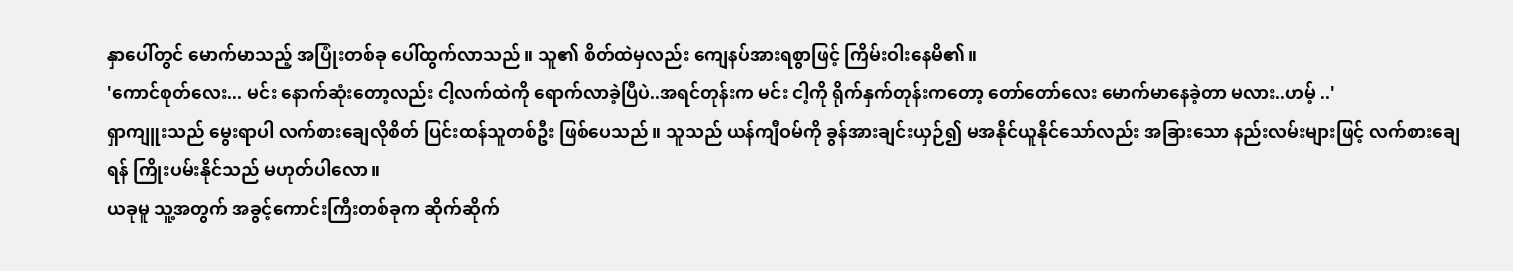နှာပေါ်တွင် မောက်မာသည့် အပြုံးတစ်ခု ပေါ်ထွက်လာသည်။ သူ၏ စိတ်ထဲမှလည်း ကျေနပ်အားရစွာဖြင့် ကြိမ်းဝါးနေမိ၏။
'ကောင်စုတ်လေး... မင်း နောက်ဆုံးတော့လည်း ငါ့လက်ထဲကို ရောက်လာခဲ့ပြီပဲ..အရင်တုန်းက မင်း ငါ့ကို ရိုက်နှက်တုန်းကတော့ တော်တော်လေး မောက်မာနေခဲ့တာ မလား..ဟမ့် ..'
ရှာကျူးသည် မွေးရာပါ လက်စားချေလိုစိတ် ပြင်းထန်သူတစ်ဦး ဖြစ်ပေသည်။ သူသည် ယန်ကျီဝမ်ကို ခွန်အားချင်းယှဉ်၍ မအနိုင်ယူနိုင်သော်လည်း အခြားသော နည်းလမ်းများဖြင့် လက်စားချေရန် ကြိုးပမ်းနိုင်သည် မဟုတ်ပါလော။
ယခုမူ သူ့အတွက် အခွင့်ကောင်းကြီးတစ်ခုက ဆိုက်ဆိုက်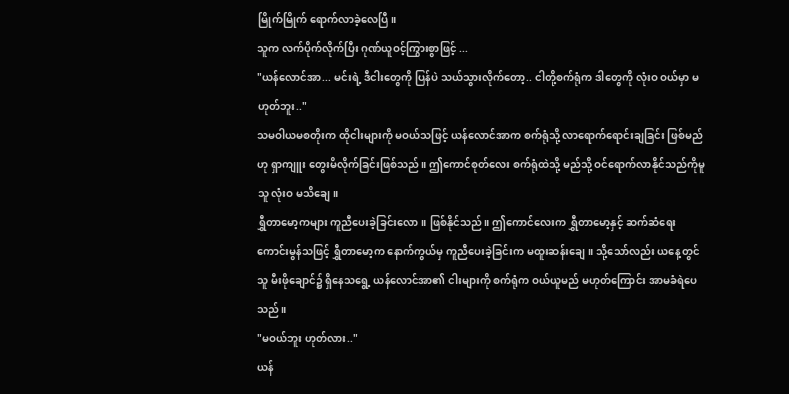မြိုက်မြိုက် ရောက်လာခဲ့လေပြီ။
သူက လက်ပိုက်လိုက်ပြီး ဂုဏ်ယူဝင့်ကြွားစွာဖြင့် ...
"ယန်လောင်အာ... မင်းရဲ့ ဒီငါးတွေကို ပြန်ပဲ သယ်သွားလိုက်တော့.. ငါတို့စက်ရုံက ဒါတွေကို လုံးဝ ဝယ်မှာ မဟုတ်ဘူး.."
သမဝါယမစတိုးက ထိုငါးများကို မဝယ်သဖြင့် ယန်လောင်အာက စက်ရုံသို့ လာရောက်ရောင်းချခြင်း ဖြစ်မည်ဟု ရှာကျူး တွေးမိလိုက်ခြင်းဖြစ်သည်။ ဤကောင်စုတ်လေး စက်ရုံထဲသို့ မည်သို့ ဝင်ရောက်လာနိုင်သည်ကိုမူ သူ လုံးဝ မသိချေ။
ရွှီတာမော့ကများ ကူညီပေးခဲ့ခြင်းလော။ ဖြစ်နိုင်သည်။ ဤကောင်လေးက ရွှီတာမော့နှင့် ဆက်ဆံရေးကောင်းမွန်သဖြင့် ရွှီတာမော့က နောက်ကွယ်မှ ကူညီပေးခဲ့ခြင်းက မထူးဆန်းချေ။ သို့သော်လည်း ယနေ့တွင် သူ မီးဖိုချောင်၌ ရှိနေသရွေ့ ယန်လောင်အာ၏ ငါးများကို စက်ရုံက ဝယ်ယူမည် မဟုတ်ကြောင်း အာမခံရဲပေသည်။
"မဝယ်ဘူး ဟုတ်လား.."
ယန်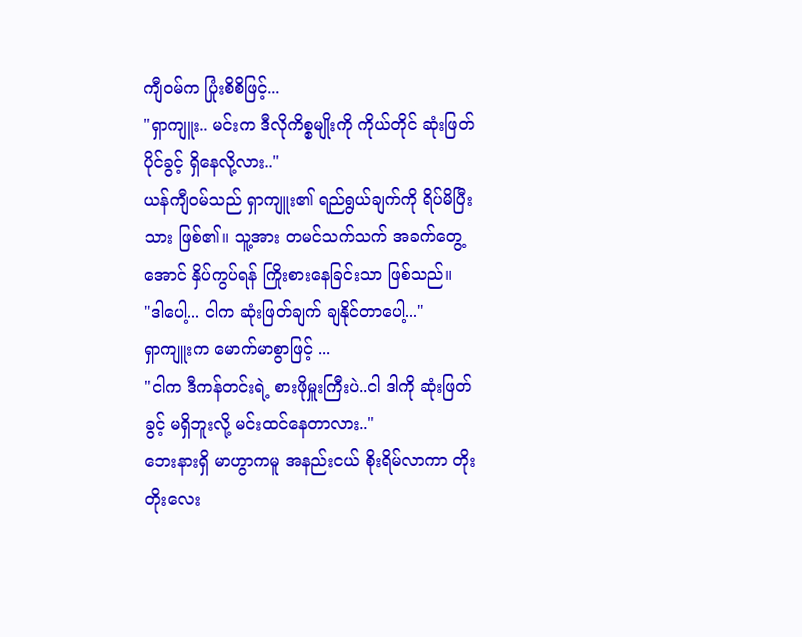ကျီဝမ်က ပြုံးစိစိဖြင့်...
"ရှာကျူး.. မင်းက ဒီလိုကိစ္စမျိုးကို ကိုယ်တိုင် ဆုံးဖြတ်ပိုင်ခွင့် ရှိနေလို့လား.."
ယန်ကျီဝမ်သည် ရှာကျူး၏ ရည်ရွယ်ချက်ကို ရိပ်မိပြီးသား ဖြစ်၏။ သူ့အား တမင်သက်သက် အခက်တွေ့အောင် နှိပ်ကွပ်ရန် ကြိုးစားနေခြင်းသာ ဖြစ်သည်။
"ဒါပေါ့... ငါက ဆုံးဖြတ်ချက် ချနိုင်တာပေါ့..."
ရှာကျူးက မောက်မာစွာဖြင့် ...
"ငါက ဒီကန်တင်းရဲ့ စားဖိုမှူးကြီးပဲ..ငါ ဒါကို ဆုံးဖြတ်ခွင့် မရှိဘူးလို့ မင်းထင်နေတာလား.."
ဘေးနားရှိ မာဟွာကမူ အနည်းငယ် စိုးရိမ်လာကာ တိုးတိုးလေး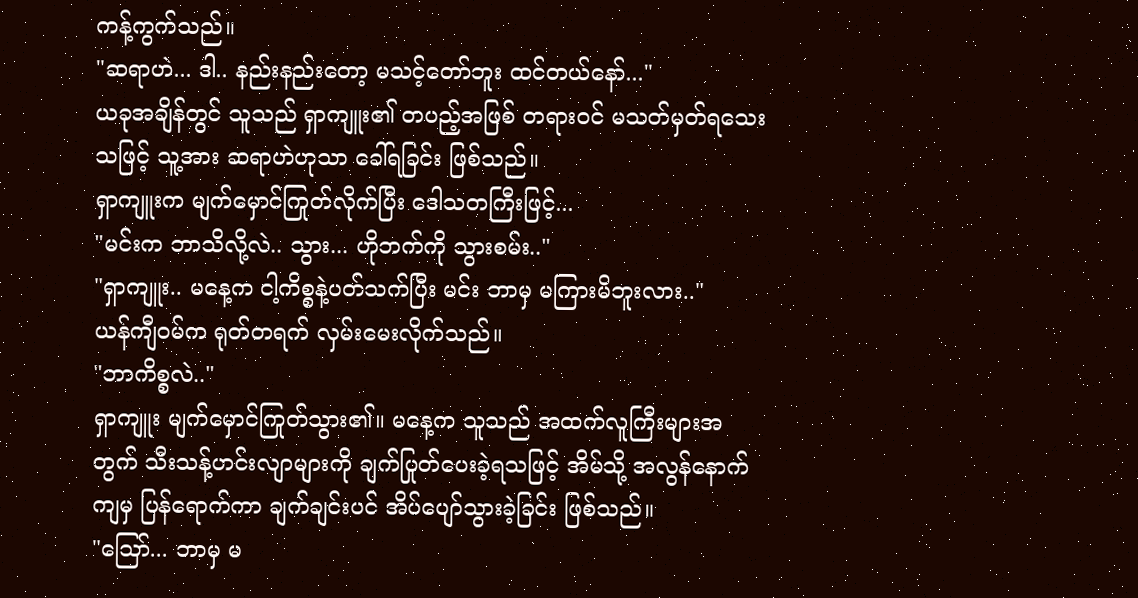ကန့်ကွက်သည်။
"ဆရာဟဲ... ဒါ.. နည်းနည်းတော့ မသင့်တော်ဘူး ထင်တယ်နော်..."
ယခုအချိန်တွင် သူသည် ရှာကျူး၏ တပည့်အဖြစ် တရားဝင် မသတ်မှတ်ရသေးသဖြင့် သူ့အား ဆရာဟဲဟုသာ ခေါ်ရခြင်း ဖြစ်သည်။
ရှာကျူးက မျက်မှောင်ကြုတ်လိုက်ပြီး ဒေါသတကြီးဖြင့်...
"မင်းက ဘာသိလို့လဲ.. သွား... ဟိုဘက်ကို သွားစမ်း.."
"ရှာကျူး.. မနေ့က ငါ့ကိစ္စနဲ့ပတ်သက်ပြီး မင်း ဘာမှ မကြားမိဘူးလား.."
ယန်ကျီဝမ်က ရုတ်တရက် လှမ်းမေးလိုက်သည်။
"ဘာကိစ္စလဲ.."
ရှာကျူး မျက်မှောင်ကြုတ်သွား၏။ မနေ့က သူသည် အထက်လူကြီးများအတွက် သီးသန့်ဟင်းလျာများကို ချက်ပြုတ်ပေးခဲ့ရသဖြင့် အိမ်သို့ အလွန်နောက်ကျမှ ပြန်ရောက်ကာ ချက်ချင်းပင် အိပ်ပျော်သွားခဲ့ခြင်း ဖြစ်သည်။
"ဪ... ဘာမှ မ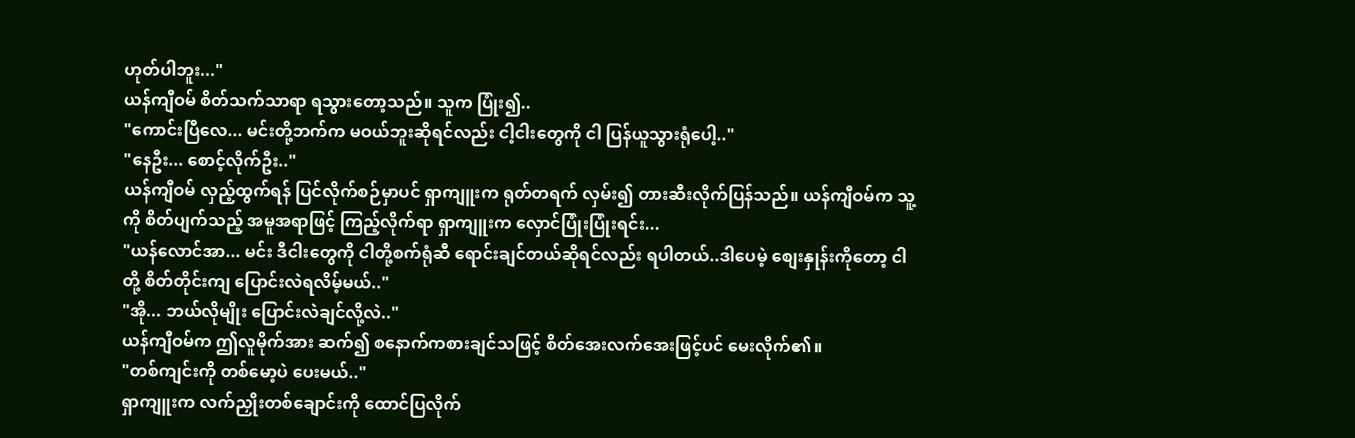ဟုတ်ပါဘူး..."
ယန်ကျီဝမ် စိတ်သက်သာရာ ရသွားတော့သည်။ သူက ပြုံး၍..
"ကောင်းပြီလေ... မင်းတို့ဘက်က မဝယ်ဘူးဆိုရင်လည်း ငါ့ငါးတွေကို ငါ ပြန်ယူသွားရုံပေါ့.."
"နေဦး... စောင့်လိုက်ဦး.."
ယန်ကျီဝမ် လှည့်ထွက်ရန် ပြင်လိုက်စဉ်မှာပင် ရှာကျူးက ရုတ်တရက် လှမ်း၍ တားဆီးလိုက်ပြန်သည်။ ယန်ကျီဝမ်က သူ့ကို စိတ်ပျက်သည့် အမူအရာဖြင့် ကြည့်လိုက်ရာ ရှာကျူးက လှောင်ပြုံးပြုံးရင်း...
"ယန်လောင်အာ... မင်း ဒီငါးတွေကို ငါတို့စက်ရုံဆီ ရောင်းချင်တယ်ဆိုရင်လည်း ရပါတယ်..ဒါပေမဲ့ စျေးနှုန်းကိုတော့ ငါတို့ စိတ်တိုင်းကျ ပြောင်းလဲရလိမ့်မယ်.."
"အို... ဘယ်လိုမျိုး ပြောင်းလဲချင်လို့လဲ.."
ယန်ကျီဝမ်က ဤလူမိုက်အား ဆက်၍ စနောက်ကစားချင်သဖြင့် စိတ်အေးလက်အေးဖြင့်ပင် မေးလိုက်၏။
"တစ်ကျင်းကို တစ်မော့ပဲ ပေးမယ်.."
ရှာကျူးက လက်ညှိုးတစ်ချောင်းကို ထောင်ပြလိုက်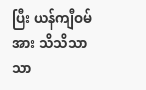ပြီး ယန်ကျီဝမ်အား သိသိသာသာ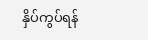နှိပ်ကွပ်ရန်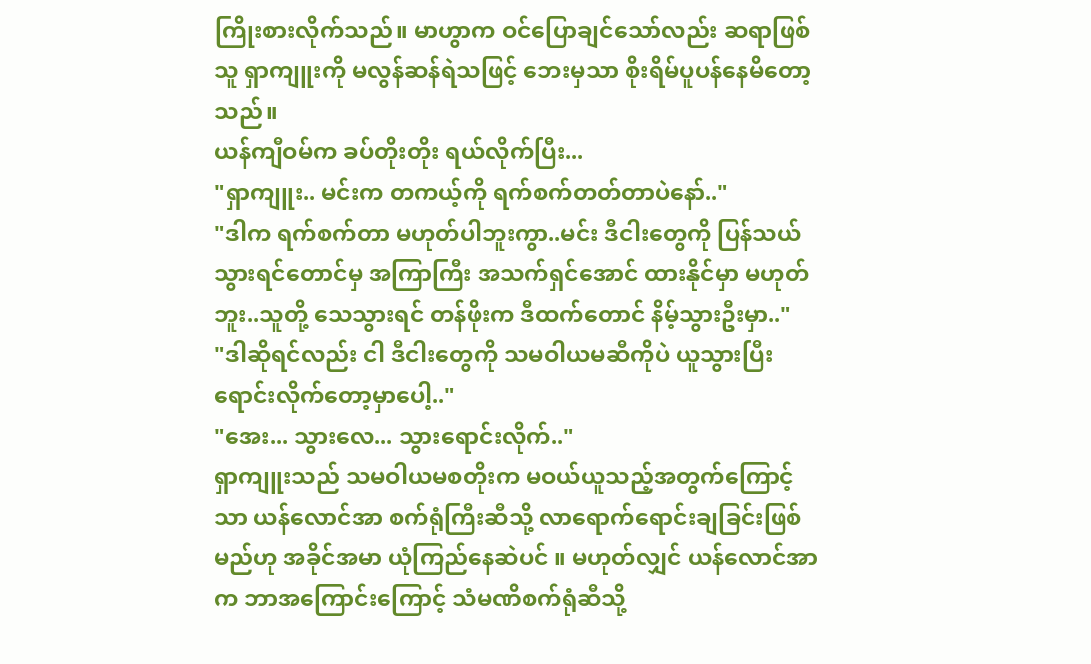ကြိုးစားလိုက်သည်။ မာဟွာက ဝင်ပြောချင်သော်လည်း ဆရာဖြစ်သူ ရှာကျူးကို မလွန်ဆန်ရဲသဖြင့် ဘေးမှသာ စိုးရိမ်ပူပန်နေမိတော့သည်။
ယန်ကျီဝမ်က ခပ်တိုးတိုး ရယ်လိုက်ပြီး...
"ရှာကျူး.. မင်းက တကယ့်ကို ရက်စက်တတ်တာပဲနော်.."
"ဒါက ရက်စက်တာ မဟုတ်ပါဘူးကွာ..မင်း ဒီငါးတွေကို ပြန်သယ်သွားရင်တောင်မှ အကြာကြီး အသက်ရှင်အောင် ထားနိုင်မှာ မဟုတ်ဘူး..သူတို့ သေသွားရင် တန်ဖိုးက ဒီထက်တောင် နိမ့်သွားဦးမှာ.."
"ဒါဆိုရင်လည်း ငါ ဒီငါးတွေကို သမဝါယမဆီကိုပဲ ယူသွားပြီး ရောင်းလိုက်တော့မှာပေါ့.."
"အေး... သွားလေ... သွားရောင်းလိုက်.."
ရှာကျူးသည် သမဝါယမစတိုးက မဝယ်ယူသည့်အတွက်ကြောင့်သာ ယန်လောင်အာ စက်ရုံကြီးဆီသို့ လာရောက်ရောင်းချခြင်းဖြစ်မည်ဟု အခိုင်အမာ ယုံကြည်နေဆဲပင် ။ မဟုတ်လျှင် ယန်လောင်အာက ဘာအကြောင်းကြောင့် သံမဏိစက်ရုံဆီသို့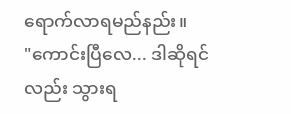ရောက်လာရမည်နည်း။
"ကောင်းပြီလေ... ဒါဆိုရင်လည်း သွားရ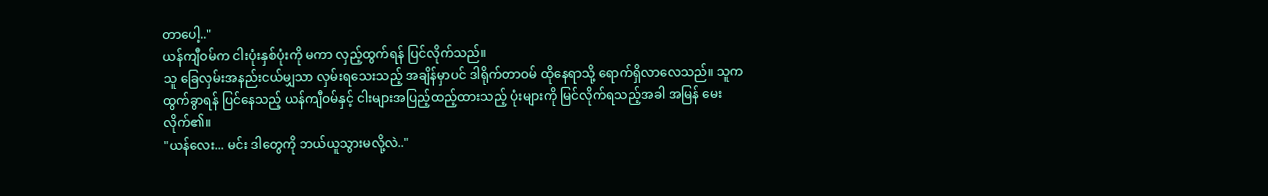တာပေါ့.."
ယန်ကျီဝမ်က ငါးပုံးနှစ်ပုံးကို မကာ လှည့်ထွက်ရန် ပြင်လိုက်သည်။
သူ ခြေလှမ်းအနည်းငယ်မျှသာ လှမ်းရသေးသည့် အချိန်မှာပင် ဒါရိုက်တာဝမ် ထိုနေရာသို့ ရောက်ရှိလာလေသည်။ သူက ထွက်ခွာရန် ပြင်နေသည့် ယန်ကျီဝမ်နှင့် ငါးများအပြည့်ထည့်ထားသည့် ပုံးများကို မြင်လိုက်ရသည့်အခါ အမြန် မေးလိုက်၏။
"ယန်လေး... မင်း ဒါတွေကို ဘယ်ယူသွားမလို့လဲ.."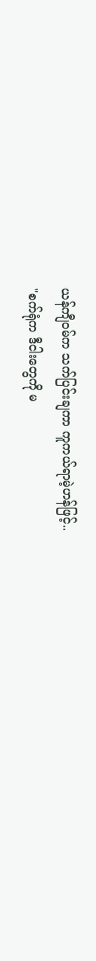ယန်ကျီဝမ်က သက်ပြင်းချကာ ကူကယ်ရာမဲ့ဟန်ဖြင့်..
"စက်ရုံက ဒီငါးတွေကို မ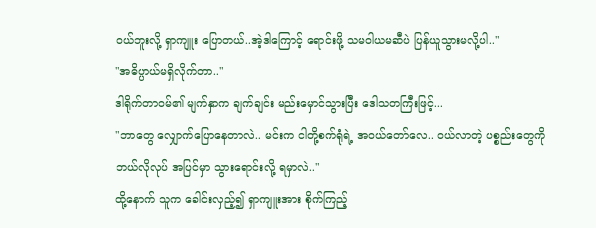ဝယ်ဘူးလို့ ရှာကျူး ပြောတယ်..အဲ့ဒါကြောင့် ရောင်းဖို့ သမဝါယမဆီပဲ ပြန်ယူသွားမလို့ပါ.."
"အဓိပ္ပာယ်မရှိလိုက်တာ.."
ဒါရိုက်တာဝမ်၏ မျက်နှာက ချက်ချင်း မည်းမှောင်သွားပြီး ဒေါသတကြီးဖြင့်...
"ဘာတွေ လျှောက်ပြောနေတာလဲ.. မင်းက ငါတို့စက်ရုံရဲ့ အဝယ်တော်လေ.. ဝယ်လာတဲ့ ပစ္စည်းတွေကို ဘယ်လိုလုပ် အပြင်မှာ သွားရောင်းလို့ ရမှာလဲ.."
ထို့နောက် သူက ခေါင်းလှည့်၍ ရှာကျူးအား စိုက်ကြည့်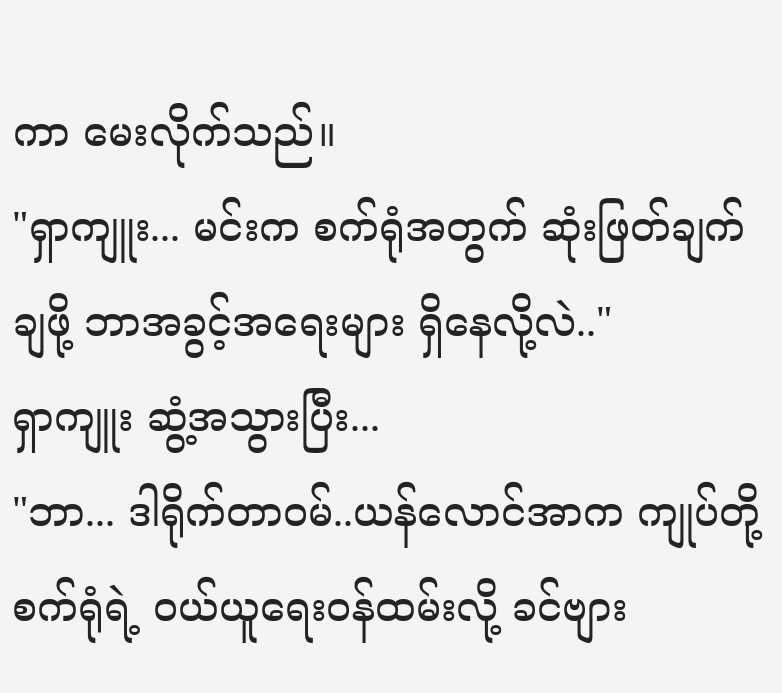ကာ မေးလိုက်သည်။
"ရှာကျူး... မင်းက စက်ရုံအတွက် ဆုံးဖြတ်ချက်ချဖို့ ဘာအခွင့်အရေးများ ရှိနေလို့လဲ.."
ရှာကျူး ဆွံ့အသွားပြီး...
"ဘာ... ဒါရိုက်တာဝမ်..ယန်လောင်အာက ကျုပ်တို့စက်ရုံရဲ့ ဝယ်ယူရေးဝန်ထမ်းလို့ ခင်ဗျား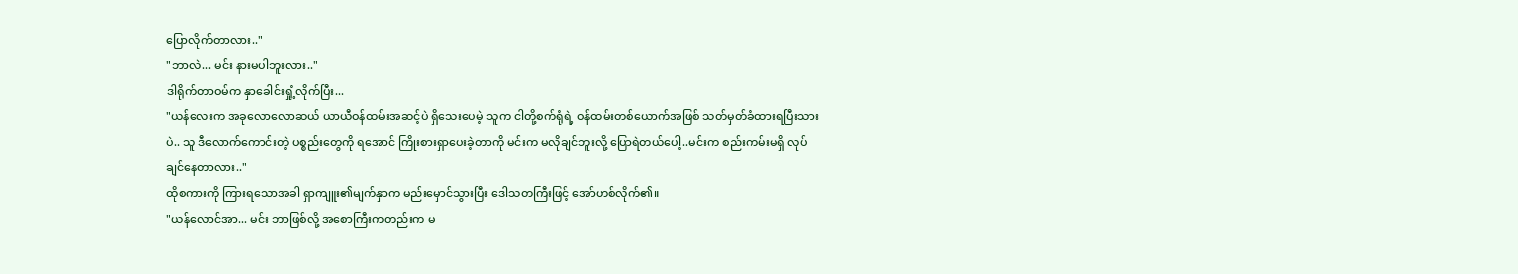ပြောလိုက်တာလား.."
"ဘာလဲ... မင်း နားမပါဘူးလား.."
ဒါရိုက်တာဝမ်က နှာခေါင်းရှုံ့လိုက်ပြီး...
"ယန်လေးက အခုလောလောဆယ် ယာယီဝန်ထမ်းအဆင့်ပဲ ရှိသေးပေမဲ့ သူက ငါတို့စက်ရုံရဲ့ ဝန်ထမ်းတစ်ယောက်အဖြစ် သတ်မှတ်ခံထားရပြီးသားပဲ.. သူ ဒီလောက်ကောင်းတဲ့ ပစ္စည်းတွေကို ရအောင် ကြိုးစားရှာပေးခဲ့တာကို မင်းက မလိုချင်ဘူးလို့ ပြောရဲတယ်ပေါ့..မင်းက စည်းကမ်းမရှိ လုပ်ချင်နေတာလား.."
ထိုစကားကို ကြားရသောအခါ ရှာကျူး၏မျက်နှာက မည်းမှောင်သွားပြီး ဒေါသတကြီးဖြင့် အော်ဟစ်လိုက်၏။
"ယန်လောင်အာ... မင်း ဘာဖြစ်လို့ အစောကြီးကတည်းက မ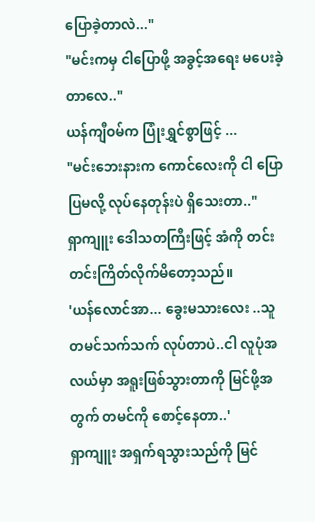ပြောခဲ့တာလဲ..."
"မင်းကမှ ငါပြောဖို့ အခွင့်အရေး မပေးခဲ့တာလေ.."
ယန်ကျီဝမ်က ပြုံးရွှင်စွာဖြင့် ...
"မင်းဘေးနားက ကောင်လေးကို ငါ ပြောပြမလို့ လုပ်နေတုန်းပဲ ရှိသေးတာ.."
ရှာကျူး ဒေါသတကြီးဖြင့် အံကို တင်းတင်းကြိတ်လိုက်မိတော့သည်။
'ယန်လောင်အာ... ခွေးမသားလေး ..သူ တမင်သက်သက် လုပ်တာပဲ..ငါ လူပုံအလယ်မှာ အရူးဖြစ်သွားတာကို မြင်ဖို့အတွက် တမင်ကို စောင့်နေတာ..'
ရှာကျူး အရှက်ရသွားသည်ကို မြင်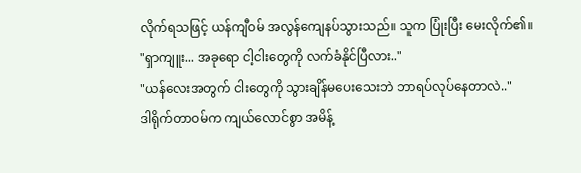လိုက်ရသဖြင့် ယန်ကျီဝမ် အလွန်ကျေနပ်သွားသည်။ သူက ပြုံးပြီး မေးလိုက်၏။
"ရှာကျူး... အခုရော ငါ့ငါးတွေကို လက်ခံနိုင်ပြီလား.."
"ယန်လေးအတွက် ငါးတွေကို သွားချိန်မပေးသေးဘဲ ဘာရပ်လုပ်နေတာလဲ.."
ဒါရိုက်တာဝမ်က ကျယ်လောင်စွာ အမိန့်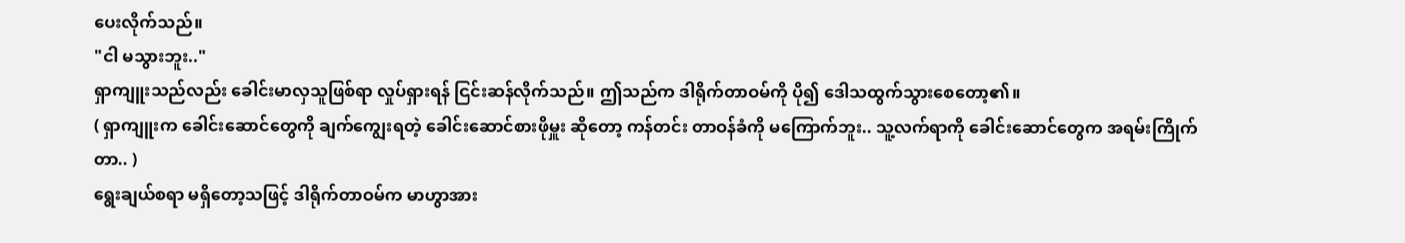ပေးလိုက်သည်။
"ငါ မသွားဘူး.."
ရှာကျူးသည်လည်း ခေါင်းမာလှသူဖြစ်ရာ လှုပ်ရှားရန် ငြင်းဆန်လိုက်သည်။ ဤသည်က ဒါရိုက်တာဝမ်ကို ပို၍ ဒေါသထွက်သွားစေတော့၏။
( ရှာကျူးက ခေါင်းဆောင်တွေကို ချက်ကျွေးရတဲ့ ခေါင်းဆောင်စားဖိုမှူး ဆိုတော့ ကန်တင်း တာဝန်ခံကို မကြောက်ဘူး.. သူ့လက်ရာကို ခေါင်းဆောင်တွေက အရမ်းကြိုက်တာ.. )
ရွေးချယ်စရာ မရှိတော့သဖြင့် ဒါရိုက်တာဝမ်က မာဟွာအား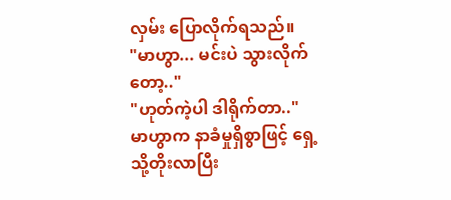လှမ်း ပြောလိုက်ရသည်။
"မာဟွာ... မင်းပဲ သွားလိုက်တော့.."
"ဟုတ်ကဲ့ပါ ဒါရိုက်တာ.."
မာဟွာက နာခံမှုရှိစွာဖြင့် ရှေ့သို့တိုးလာပြီး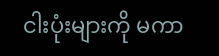ငါးပုံးများကို မကာ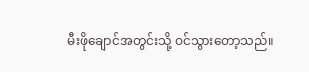မီးဖိုချောင်အတွင်းသို့ ဝင်သွားတော့သည်။